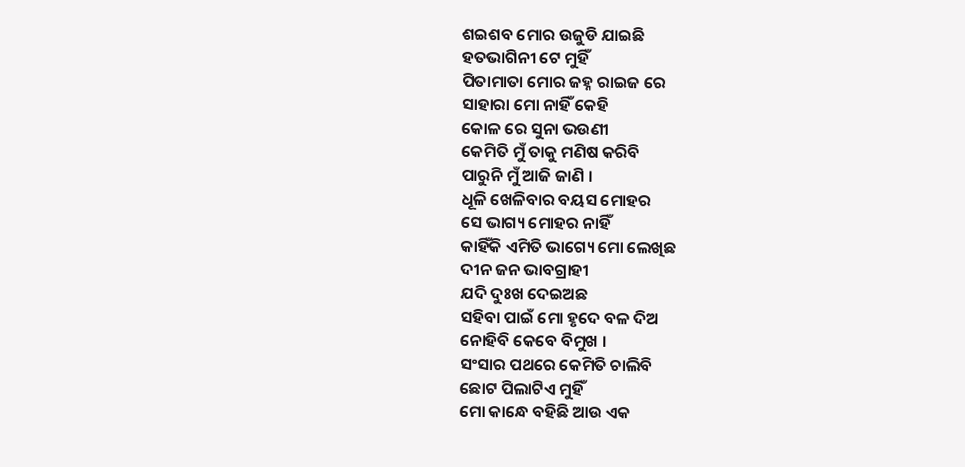ଶଇଶବ ମୋର ଉଜୁଡି ଯାଇଛି
ହତଭାଗିନୀ ଟେ ମୁହିଁ
ପିତାମାତା ମୋର ଜହ୍ନ ରାଇଜ ରେ
ସାହାରା ମୋ ନାହିଁ କେହି
କୋଳ ରେ ସୁନା ଭଉଣୀ
କେମିତି ମୁଁ ତାକୁ ମଣିଷ କରିବି
ପାରୁନି ମୁଁ ଆଜି ଜାଣି ।
ଧୂଳି ଖେଳିବାର ବୟସ ମୋହର
ସେ ଭାଗ୍ୟ ମୋହର ନାହିଁ
କାହିଁକି ଏମିତି ଭାଗ୍ୟେ ମୋ ଲେଖିଛ
ଦୀନ ଜନ ଭାବଗ୍ରାହୀ
ଯଦି ଦୁଃଖ ଦେଇଅଛ
ସହିବା ପାଇଁ ମୋ ହୃଦେ ବଳ ଦିଅ
ନୋହିବି କେବେ ବିମୁଖ ।
ସଂସାର ପଥରେ କେମିତି ଚାଲିବି
ଛୋଟ ପିଲାଟିଏ ମୁହିଁ
ମୋ କାନ୍ଧେ ବହିଛି ଆଉ ଏକ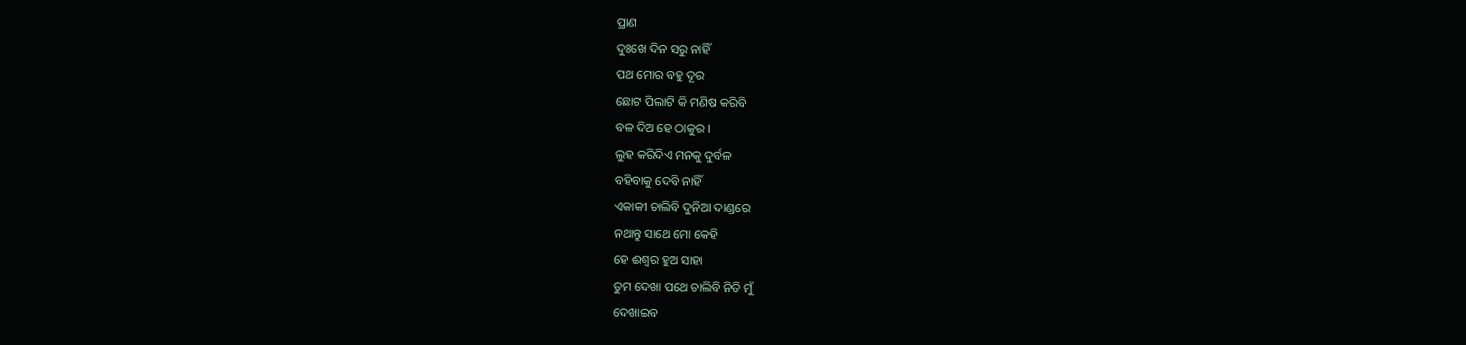ପ୍ରାଣ
ଦୁଃଖେ ଦିନ ସରୁ ନାହିଁ
ପଥ ମୋର ବହୁ ଦୂର
ଛୋଟ ପିଲାଟି କି ମଣିଷ କରିବି
ବଳ ଦିଅ ହେ ଠାକୁର ।
ଲୁହ କରିଦିଏ ମନକୁ ଦୁର୍ବଳ
ବହିବାକୁ ଦେବି ନାହିଁ
ଏକାକୀ ଚାଲିବି ଦୁନିଆ ଦାଣ୍ଡରେ
ନଥାନ୍ତୁ ସାଥେ ମୋ କେହି
ହେ ଈଶ୍ୱର ହୁଅ ସାହା
ତୁମ ଦେଖା ପଥେ ଚାଲିବି ନିତି ମୁଁ
ଦେଖାଇବ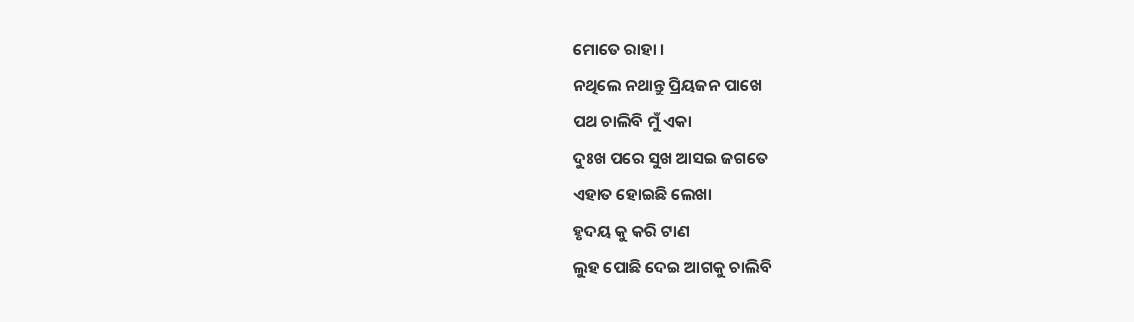ମୋତେ ରାହା ।
ନଥିଲେ ନଥାନ୍ତୁ ପ୍ରିୟଜନ ପାଖେ
ପଥ ଚାଲିବି ମୁଁ ଏକା
ଦୁଃଖ ପରେ ସୁଖ ଆସଇ ଜଗତେ
ଏହାତ ହୋଇଛି ଲେଖା
ହୃଦୟ କୁ କରି ଟାଣ
ଲୁହ ପୋଛି ଦେଇ ଆଗକୁ ଚାଲିବି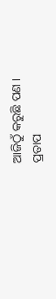ଆଜିଠୁଁ କରୁଛି ପଣ ।
ପ୍ରତାପ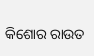କିଶୋର ରାଉତ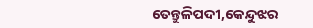ତେନ୍ତୁଳିପଦୀ,କେନ୍ଦୁଝର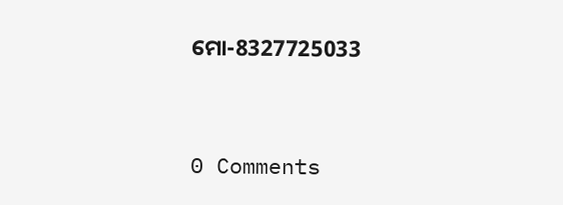ମୋ-8327725033


0 Comments